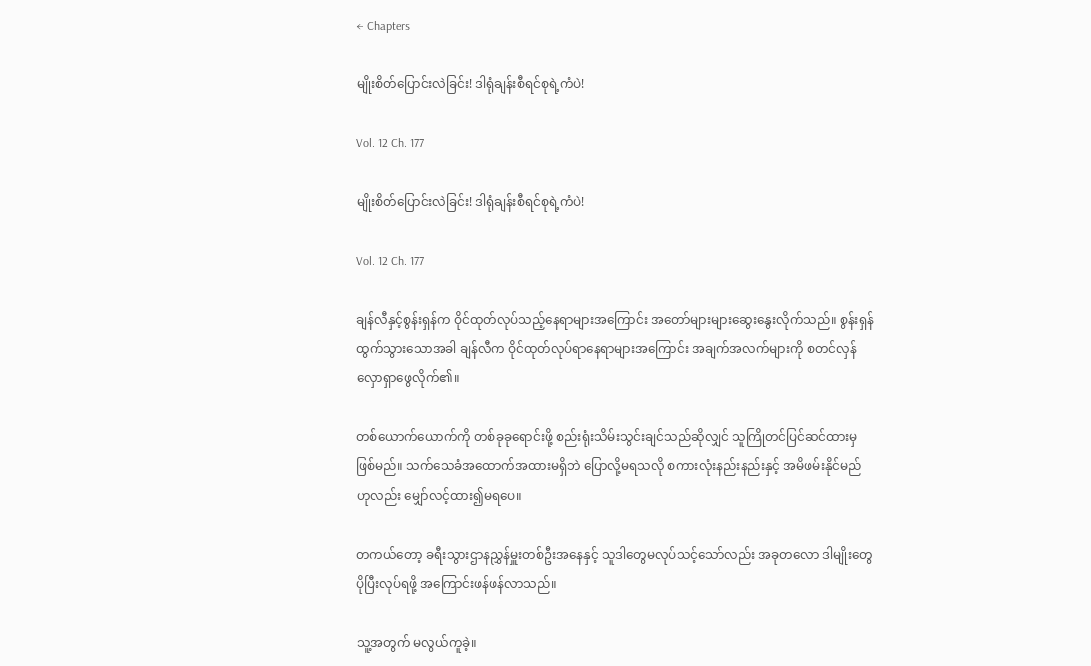← Chapters

မျိုးစိတ်ပြောင်းလဲခြင်း! ဒါရုံချန်းစီရင်စုရဲ့ကံပဲ!

Vol. 12 Ch. 177

မျိုးစိတ်ပြောင်းလဲခြင်း! ဒါရုံချန်းစီရင်စုရဲ့ကံပဲ!

Vol. 12 Ch. 177

ချန်လီနှင့်စွန်းရှန်က ဝိုင်ထုတ်လုပ်သည့်နေရာများအကြောင်း အတော်များများဆွေးနွေးလိုက်သည်။ စွန်းရှန်ထွက်သွားသောအခါ ချန်လီက ဝိုင်ထုတ်လုပ်ရာနေရာများအကြောင်း အချက်အလက်များကို စတင်လှန်လှောရှာဖွေလိုက်၏။

တစ်ယောက်ယောက်ကို တစ်ခုခုရောင်းဖို့ စည်းရုံးသိမ်းသွင်းချင်သည်ဆိုလျှင် သူကြိုတင်ပြင်ဆင်ထားမှဖြစ်မည်။ သက်သေခံအထောက်အထားမရှိဘဲ ပြောလို့မရသလို စကားလုံးနည်းနည်းနှင့် အမိဖမ်းနိုင်မည်ဟုလည်း မျှော်လင့်ထား၍မရပေ။

တကယ်တော့ ခရီးသွားဌာနညွှန်မှူးတစ်ဦးအနေနှင့် သူဒါတွေမလုပ်သင့်သော်လည်း အခုတလော ဒါမျိုးတွေပိုပြီးလုပ်ရဖို့ အကြောင်းဖန်ဖန်လာသည်။

သူ့အတွက် မလွယ်ကူခဲ့။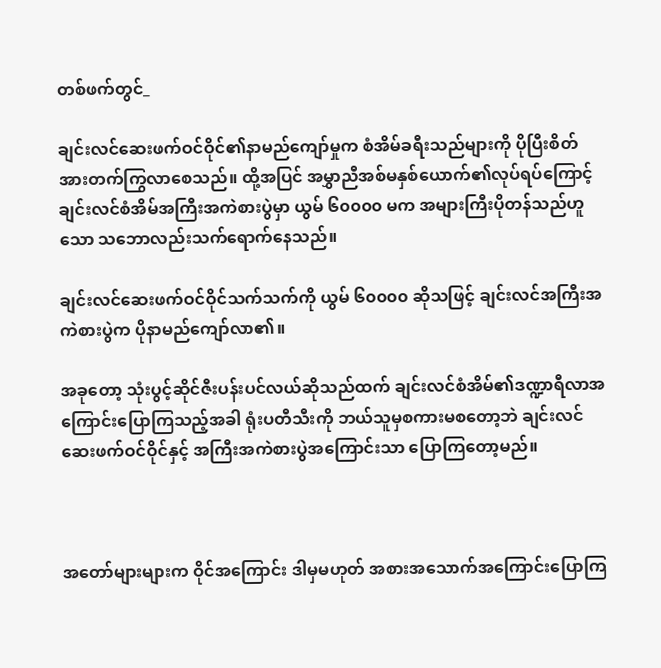တစ်ဖက်တွင်_

ချင်းလင်ဆေးဖက်ဝင်ဝိုင်၏နာမည်ကျော်မှုက စံအိမ်ခရီးသည်များကို ပိုပြီးစိတ်အားတက်ကြွလာစေသည်။ ထို့အပြင် အမွှာညီအစ်မနှစ်ယောက်၏လုပ်ရပ်ကြောင့် ချင်းလင်စံအိမ်အကြီးအကဲစားပွဲမှာ ယွမ် ၆၀၀၀၀ မက အများကြီးပိုတန်သည်ဟူသော သဘောလည်းသက်ရောက်နေသည်။

ချင်းလင်ဆေးဖက်ဝင်ဝိုင်သက်သက်ကို ယွမ် ၆၀၀၀၀ ဆိုသဖြင့် ချင်းလင်အကြီးအကဲစားပွဲက ပိုနာမည်ကျော်လာ၏။

အခုတော့ သုံးပွင့်ဆိုင်ဇီးပန်းပင်လယ်ဆိုသည်ထက် ချင်းလင်စံအိမ်၏ဒဏ္ဍာရီလာအကြောင်းပြောကြသည့်အခါ ရုံးပတီသီးကို ဘယ်သူမှစကားမစတော့ဘဲ ချင်းလင်ဆေးဖက်ဝင်ဝိုင်နှင့် အကြီးအကဲစားပွဲအကြောင်းသာ ပြောကြတော့မည်။



အတော်များများက ဝိုင်အကြောင်း ဒါမှမဟုတ် အစားအသောက်အကြောင်းပြောကြ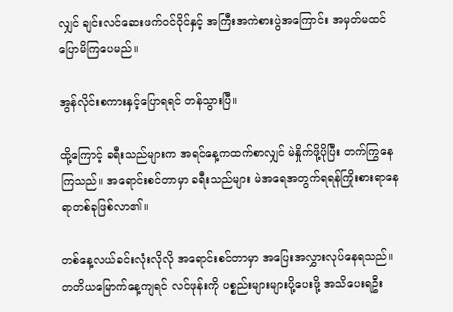လျှင် ချင်းလင်ဆေးဖက်ဝင်ဝိုင်နှင့် အကြီးအကဲစားပွဲအကြောင်း အမှတ်မထင်ပြောမိကြပေမည်။

အွန်လိုင်းစကားနှင့်ပြောရရင် တန်သွားပြီ။

ထို့ကြောင့် ခရီးသည်များက အရင်နေ့ကထက်စာလျှင် မဲနှိုက်ဖို့ပိုပြီး တက်ကြွနေကြသည်။ အရောင်းစင်တာမှာ ခရီးသည်များ မဲအရေအတွက်ရရန်ကြိုးစားရာနေရာတစ်ခုဖြစ်လာ၏။

တစ်နေ့လယ်ခင်းလုံးလိုလို အရောင်းစင်တာမှာ အပြေးအလွှားလုပ်နေရသည်။ တတိယမြောက်နေ့ကျရင် လင်ဖုန်းကို ပစ္စည်းများများပို့ပေးဖို့ အသိပေးရဦး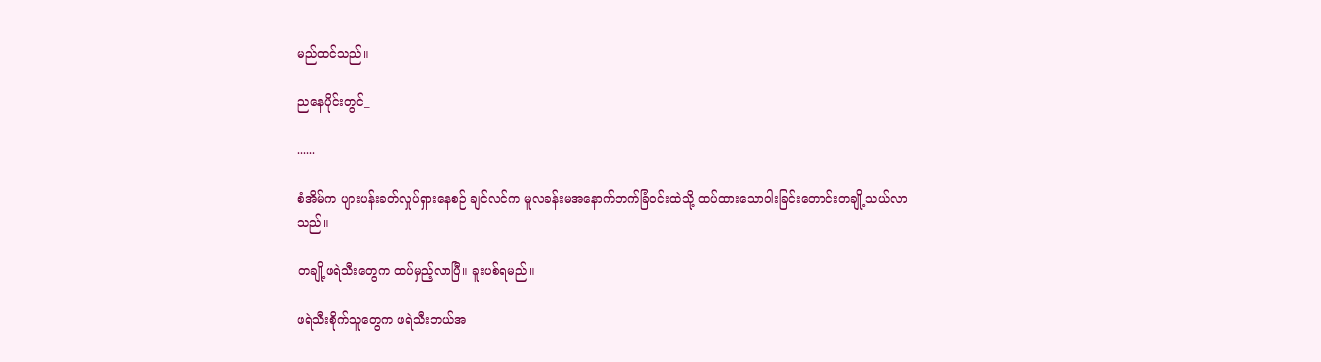မည်ထင်သည်။

ညနေပိုင်းတွင်_

......

စံအိမ်က ပျားပန်းခတ်လှုပ်ရှားနေစဉ် ချင်လင်က မူလခန်းမအနောက်ဘက်ခြံဝင်းထဲသို့ ထပ်ထားသောဝါးခြင်းတောင်းတချို့သယ်လာသည်။

တချို့ဖရဲသီးတွေက ထပ်မှည့်လာပြီ။ ခူးပစ်ရမည်။

ဖရဲသီးစိုက်သူတွေက ဖရဲသီးဘယ်အ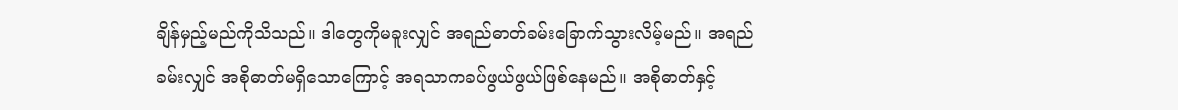ချိန်မှည့်မည်ကိုသိသည်။ ဒါတွေကိုမခူးလျှင် အရည်ဓာတ်ခမ်းခြောက်သွားလိမ့်မည်။ အရည်ခမ်းလျှင် အစိုဓာတ်မရှိသောကြောင့် အရသာကခပ်ဖွယ်ဖွယ်ဖြစ်နေမည်။ အစိုဓာတ်နှင့်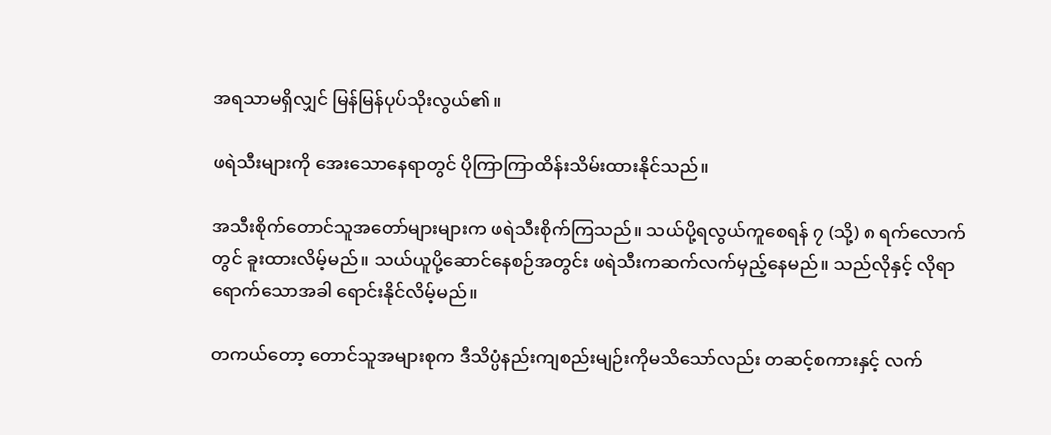အရသာမရှိလျှင် မြန်မြန်ပုပ်သိုးလွယ်၏။

ဖရဲသီးများကို အေးသောနေရာတွင် ပိုကြာကြာထိန်းသိမ်းထားနိုင်သည်။

အသီးစိုက်တောင်သူအတော်များများက ဖရဲသီးစိုက်ကြသည်။ သယ်ပို့ရလွယ်ကူစေရန် ၇ (သို့) ၈ ရက်လောက်တွင် ခူးထားလိမ့်မည်။ သယ်ယူပို့ဆောင်နေစဉ်အတွင်း ဖရဲသီးကဆက်လက်မှည့်နေမည်။ သည်လိုနှင့် လိုရာရောက်သောအခါ ရောင်းနိုင်လိမ့်မည်။

တကယ်တော့ တောင်သူအများစုက ဒီသိပ္ပံနည်းကျစည်းမျဉ်းကိုမသိသော်လည်း တဆင့်စကားနှင့် လက်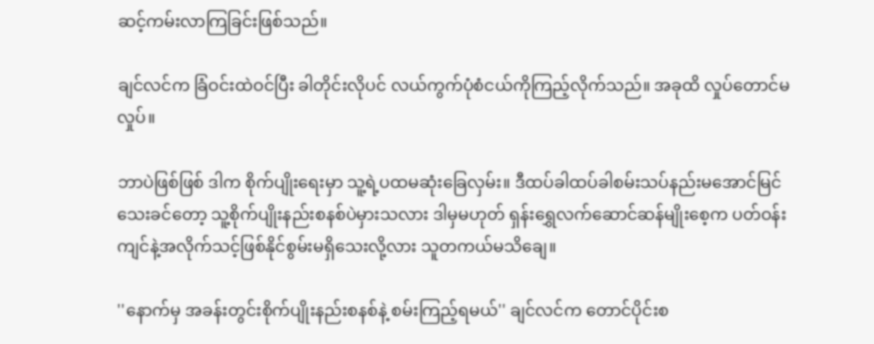ဆင့်ကမ်းလာကြခြင်းဖြစ်သည်။

ချင်လင်က ခြံဝင်းထဲဝင်ပြီး ခါတိုင်းလိုပင် လယ်ကွက်ပုံစံငယ်ကိုကြည့်လိုက်သည်။ အခုထိ လှုပ်တောင်မလှုပ်။

ဘာပဲဖြစ်ဖြစ် ဒါက စိုက်ပျိုးရေးမှာ သူ့ရဲ့ပထမဆုံးခြေလှမ်း။ ဒီထပ်ခါထပ်ခါစမ်းသပ်နည်းမအောင်မြင်သေးခင်တော့ သူ့စိုက်ပျိုးနည်းစနစ်ပဲမှားသလား ဒါမှမဟုတ် ရှန်းရွှေလက်ဆောင်ဆန်မျိုးစေ့က ပတ်ဝန်းကျင်နဲ့အလိုက်သင့်ဖြစ်နိုင်စွမ်းမရှိသေးလို့လား သူတကယ်မသိချေ။

''နောက်မှ အခန်းတွင်းစိုက်ပျိုးနည်းစနစ်နဲ့ စမ်းကြည့်ရမယ်'' ချင်လင်က တောင်ပိုင်းစ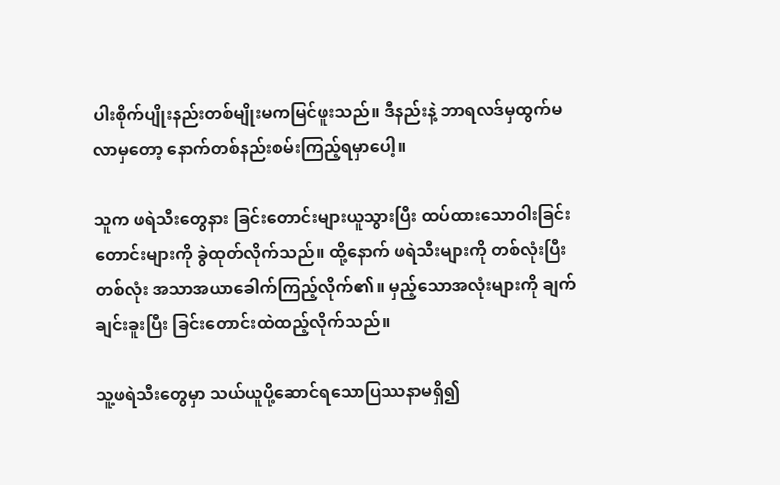ပါးစိုက်ပျိုးနည်းတစ်မျိုးမကမြင်ဖူးသည်။ ဒီနည်းနဲ့ ဘာရလဒ်မှထွက်မလာမှတော့ နောက်တစ်နည်းစမ်းကြည့်ရမှာပေါ့။

သူက ဖရဲသီးတွေနား ခြင်းတောင်းများယူသွားပြီး ထပ်ထားသောဝါးခြင်းတောင်းများကို ခွဲထုတ်လိုက်သည်။ ထို့နောက် ဖရဲသီးများကို တစ်လုံးပြီးတစ်လုံး အသာအယာခေါက်ကြည့်လိုက်၏။ မှည့်သောအလုံးများကို ချက်ချင်းခူးပြီး ခြင်းတောင်းထဲထည့်လိုက်သည်။

သူ့ဖရဲသီးတွေမှာ သယ်ယူပို့ဆောင်ရသောပြဿနာမရှိ၍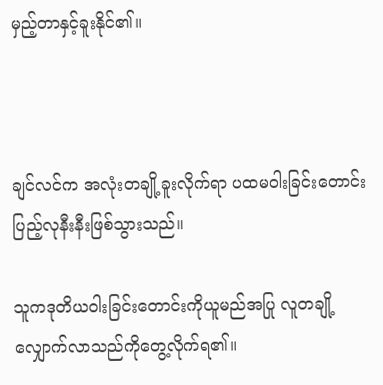မှည့်တာနှင့်ခူးနိုင်၏။



ချင်လင်က အလုံးတချို့ခူးလိုက်ရာ ပထမဝါးခြင်းတောင်း ပြည့်လုနီးနီးဖြစ်သွားသည်။

သူကဒုတိယဝါးခြင်းတောင်းကိုယူမည်အပြု လူတချို့လျှောက်လာသည်ကိုတွေ့လိုက်ရ၏။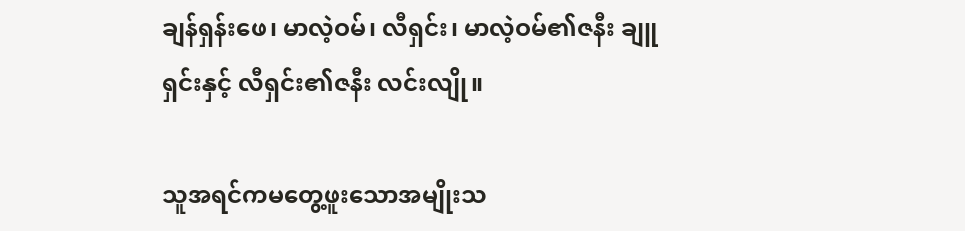ချန်ရှန်းဖေ၊ မာလဲ့ဝမ်၊ လီရှင်း၊ မာလဲ့ဝမ်၏ဇနီး ချူရှင်းနှင့် လီရှင်း၏ဇနီး လင်းလျို။

သူအရင်ကမတွေ့ဖူးသောအမျိုးသ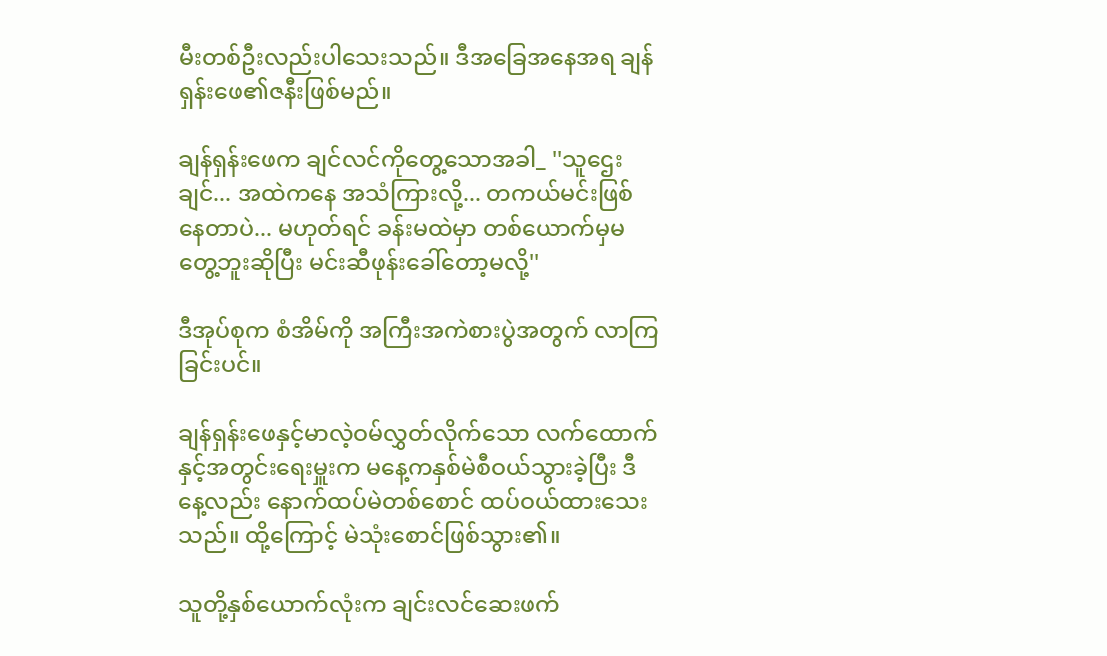မီးတစ်ဦးလည်းပါသေးသည်။ ဒီအခြေအနေအရ ချန်ရှန်းဖေ၏ဇနီးဖြစ်မည်။

ချန်ရှန်းဖေက ချင်လင်ကိုတွေ့သောအခါ_ ''သူဌေးချင်... အထဲကနေ အသံကြားလို့... တကယ်မင်းဖြစ်နေတာပဲ... မဟုတ်ရင် ခန်းမထဲမှာ တစ်ယောက်မှမတွေ့ဘူးဆိုပြီး မင်းဆီဖုန်းခေါ်တော့မလို့''

ဒီအုပ်စုက စံအိမ်ကို အကြီးအကဲစားပွဲအတွက် လာကြခြင်းပင်။

ချန်ရှန်းဖေနှင့်မာလဲ့ဝမ်လွှတ်လိုက်သော လက်ထောက်နှင့်အတွင်းရေးမှူးက မနေ့ကနှစ်မဲစီဝယ်သွားခဲ့ပြီး ဒီနေ့လည်း နောက်ထပ်မဲတစ်စောင် ထပ်ဝယ်ထားသေးသည်။ ထို့ကြောင့် မဲသုံးစောင်ဖြစ်သွား၏။

သူတို့နှစ်ယောက်လုံးက ချင်းလင်ဆေးဖက်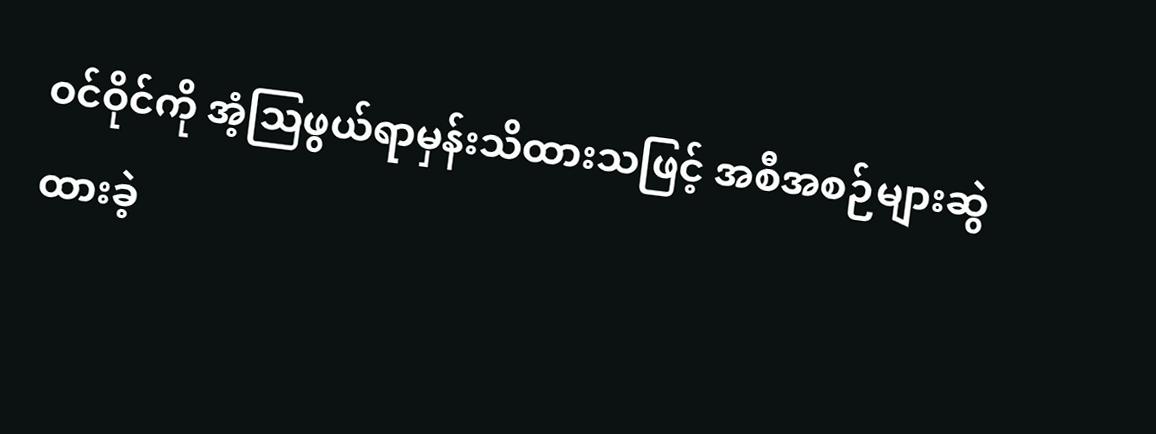ဝင်ဝိုင်ကို အံ့သြဖွယ်ရာမှန်းသိထားသဖြင့် အစီအစဉ်များဆွဲထားခဲ့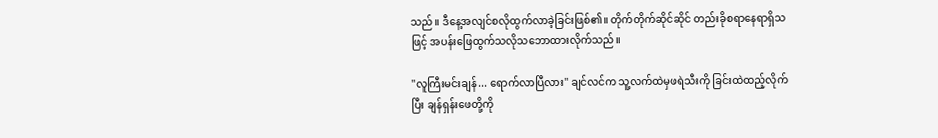သည်။ ဒီနေ့အလျင်စလိုထွက်လာခဲ့ခြင်းဖြစ်၏။ တိုက်တိုက်ဆိုင်ဆိုင် တည်းခိုစရာနေရာရှိသဖြင့် အပန်းဖြေထွက်သလိုသဘောထားလိုက်သည်။

''လူကြီးမင်းချန်... ရောက်လာပြီလား'' ချင်လင်က သူ့လက်ထဲမှဖရဲသီးကို ခြင်းထဲထည့်လိုက်ပြီး ချန်ရှန်းဖေတို့ကို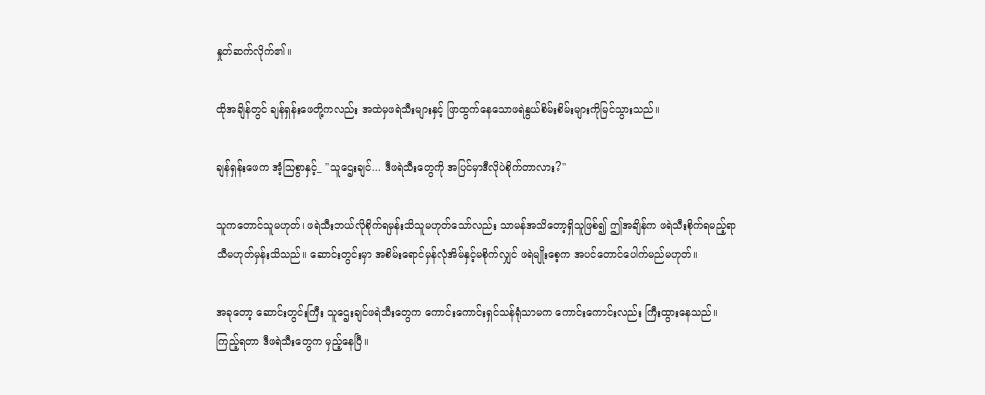နှုတ်ဆက်လိုက်၏။

ထိုအချိန်တွင် ချန်ရှန်းဖေတို့ကလည်း အထဲမှဖရဲသီးများနှင့် ဖြာထွက်နေသောဖရဲနွယ်စိမ်းစိမ်းများကိုမြင်သွားသည်။

ချန်ရှန်းဖေက အံ့သြစွာနှင့်_ ''သူဌေးချင်... ဒီဖရဲသီးတွေကို အပြင်မှာဒီလိုပဲစိုက်တာလား?''

သူကတောင်သူမဟုတ်၊ ဖရဲသီးဘယ်လိုစိုက်ရမှန်းသိသူမဟုတ်သော်လည်း သာမန်အသိတော့ရှိသူဖြစ်၍ ဤအချိန်က ဖရဲသီးစိုက်ရမည့်ရာသီမဟုတ်မှန်းသိသည်။ ဆောင်းတွင်းမှာ အစိမ်းရောင်မှန်လုံအိမ်နှင့်မစိုက်လျှင် ဖရဲမျိုးစေ့က အပင်တောင်ပေါက်မည်မဟုတ်။

အခုတော့ ဆောင်းတွင်းကြီး သူဌေးချင်ဖရဲသီးတွေက ကောင်းကောင်းရှင်သန်ရုံသာမက ကောင်းကောင်းလည်း ကြီးထွားနေသည်။ ကြည့်ရတာ ဒီဖရဲသီးတွေက မှည့်နေပြီ။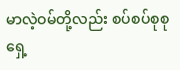မာလဲ့ဝမ်တို့လည်း စပ်စပ်စုစုရှေ့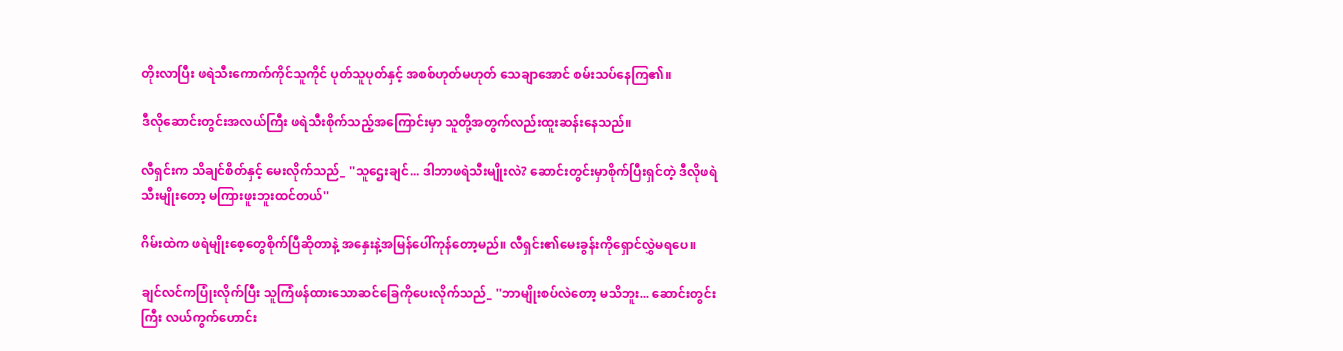တိုးလာပြီး ဖရဲသီးကောက်ကိုင်သူကိုင် ပုတ်သူပုတ်နှင့် အစစ်ဟုတ်မဟုတ် သေချာအောင် စမ်းသပ်နေကြ၏။

ဒီလိုဆောင်းတွင်းအလယ်ကြီး ဖရဲသီးစိုက်သည့်အကြောင်းမှာ သူတို့အတွက်လည်းထူးဆန်းနေသည်။

လီရှင်းက သိချင်စိတ်နှင့် မေးလိုက်သည်_ ''သူဌေးချင်... ဒါဘာဖရဲသီးမျိုးလဲ? ဆောင်းတွင်းမှာစိုက်ပြီးရှင်တဲ့ ဒီလိုဖရဲသီးမျိုးတော့ မကြားဖူးဘူးထင်တယ်''

ဂိမ်းထဲက ဖရဲမျိုးစေ့တွေစိုက်ပြီဆိုတာနဲ့ အနှေးနဲ့အမြန်ပေါ်ကုန်တော့မည်။ လီရှင်း၏မေးခွန်းကိုရှောင်လွှဲမရပေ။

ချင်လင်ကပြုံးလိုက်ပြီး သူကြံဖန်ထားသောဆင်ခြေကိုပေးလိုက်သည်_ ''ဘာမျိုးစပ်လဲတော့ မသိဘူး... ဆောင်းတွင်းကြီး လယ်ကွက်ဟောင်း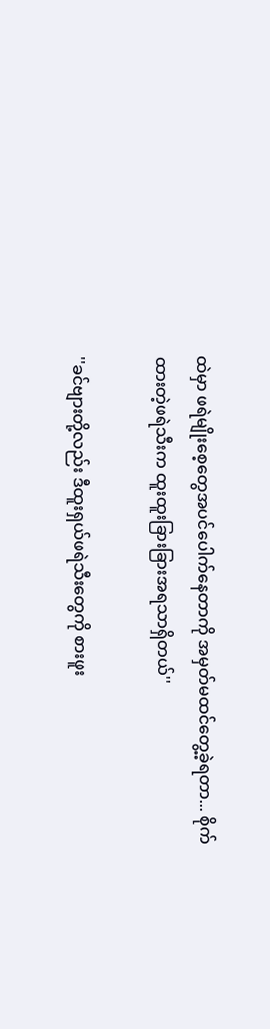ထဲမှာ ဖရဲမျိုးစေ့တွေအပင်ပေါက်နေတာကို အမှတ်မထင်တွေ့ခဲ့ရတာ... စိုက်ထားတဲ့ဖရဲသီးက ထူးထူးခြားခြားအရသာရှိတယ်''

''ခင်ဗျားတို့လည်း ဒီထူးရှယ်ဖရဲသီးတွေကို စားဖူး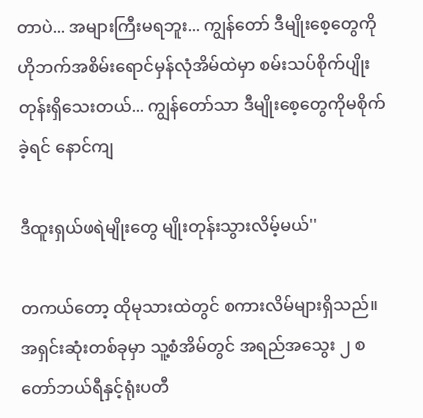တာပဲ... အများကြီးမရဘူး... ကျွန်တော် ဒီမျိုးစေ့တွေကို ဟိုဘက်အစိမ်းရောင်မှန်လုံအိမ်ထဲမှာ စမ်းသပ်စိုက်ပျိုးတုန်းရှိသေးတယ်... ကျွန်တော်သာ ဒီမျိုးစေ့တွေကိုမစိုက်ခဲ့ရင် နောင်ကျ

ဒီထူးရှယ်ဖရဲမျိုးတွေ မျိုးတုန်းသွားလိမ့်မယ်''

တကယ်တော့ ထိုမုသားထဲတွင် စကားလိမ်များရှိသည်။ အရှင်းဆုံးတစ်ခုမှာ သူ့စံအိမ်တွင် အရည်အသွေး ၂ စတော်ဘယ်ရီနှင့်ရုံးပတီ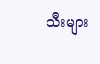သီးများ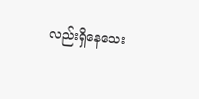လည်းရှိနေသေး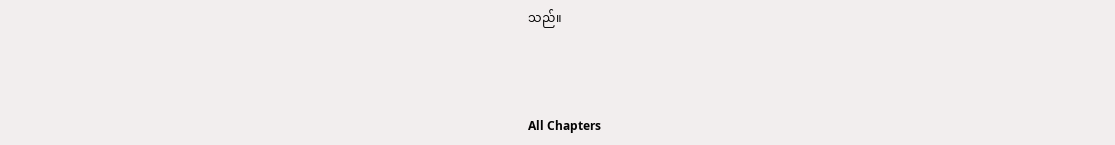သည်။



All Chapters